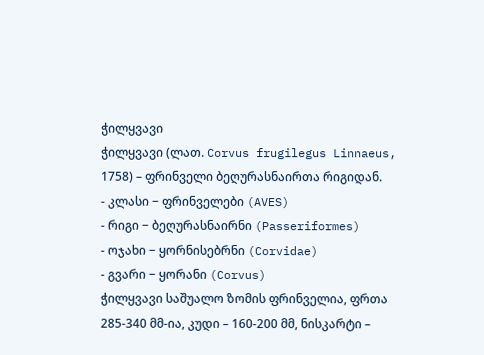ჭილყვავი
ჭილყვავი (ლათ. Corvus frugilegus Linnaeus, 1758) – ფრინველი ბეღურასნაირთა რიგიდან.
- კლასი − ფრინველები (AVES)
- რიგი − ბეღურასნაირნი (Passeriformes)
- ოჯახი − ყორნისებრნი (Corvidae)
- გვარი − ყორანი (Corvus)
ჭილყვავი საშუალო ზომის ფრინველია, ფრთა 285-340 მმ-ია, კუდი – 160-200 მმ, ნისკარტი –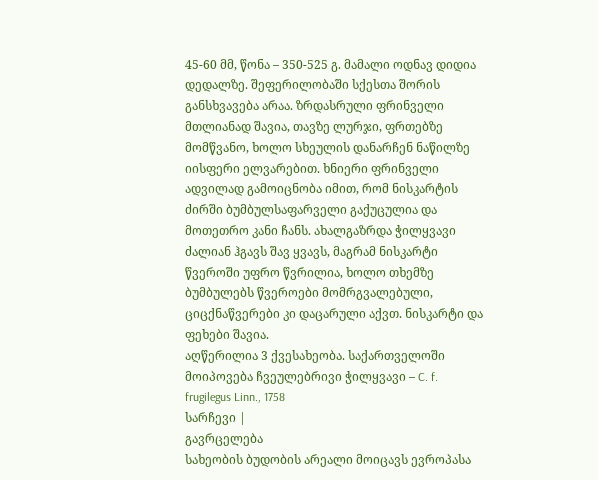45-60 მმ, წონა – 350-525 გ. მამალი ოდნავ დიდია დედალზე. შეფერილობაში სქესთა შორის განსხვავება არაა. ზრდასრული ფრინველი მთლიანად შავია, თავზე ლურჯი, ფრთებზე მომწვანო, ხოლო სხეულის დანარჩენ ნაწილზე იისფერი ელვარებით. ხნიერი ფრინველი ადვილად გამოიცნობა იმით, რომ ნისკარტის ძირში ბუმბულსაფარველი გაქუცულია და მოთეთრო კანი ჩანს. ახალგაზრდა ჭილყვავი ძალიან ჰგავს შავ ყვავს, მაგრამ ნისკარტი წვეროში უფრო წვრილია, ხოლო თხემზე ბუმბულებს წვეროები მომრგვალებული, ციცქნაწვერები კი დაცარული აქვთ. ნისკარტი და ფეხები შავია.
აღწერილია 3 ქვესახეობა. საქართველოში მოიპოვება ჩვეულებრივი ჭილყვავი – C. f. frugilegus Linn., 1758
სარჩევი |
გავრცელება
სახეობის ბუდობის არეალი მოიცავს ევროპასა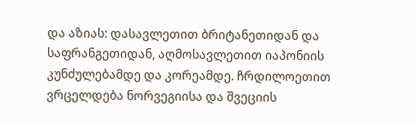და აზიას: დასავლეთით ბრიტანეთიდან და საფრანგეთიდან, აღმოსავლეთით იაპონიის კუნძულებამდე და კორეამდე. ჩრდილოეთით ვრცელდება ნორვეგიისა და შვეციის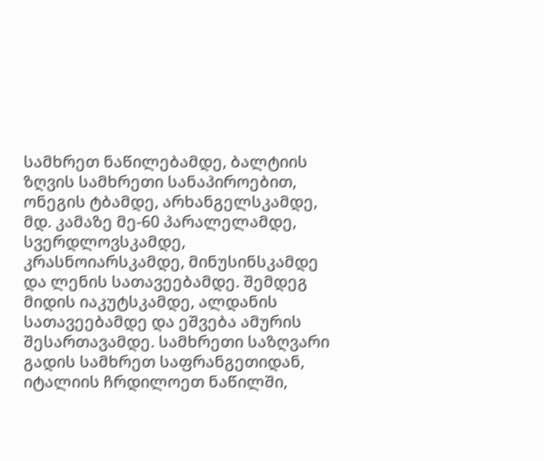სამხრეთ ნაწილებამდე, ბალტიის ზღვის სამხრეთი სანაპიროებით, ონეგის ტბამდე, არხანგელსკამდე, მდ. კამაზე მე-60 პარალელამდე, სვერდლოვსკამდე, კრასნოიარსკამდე, მინუსინსკამდე და ლენის სათავეებამდე. შემდეგ მიდის იაკუტსკამდე, ალდანის სათავეებამდე და ეშვება ამურის შესართავამდე. სამხრეთი საზღვარი გადის სამხრეთ საფრანგეთიდან, იტალიის ჩრდილოეთ ნაწილში,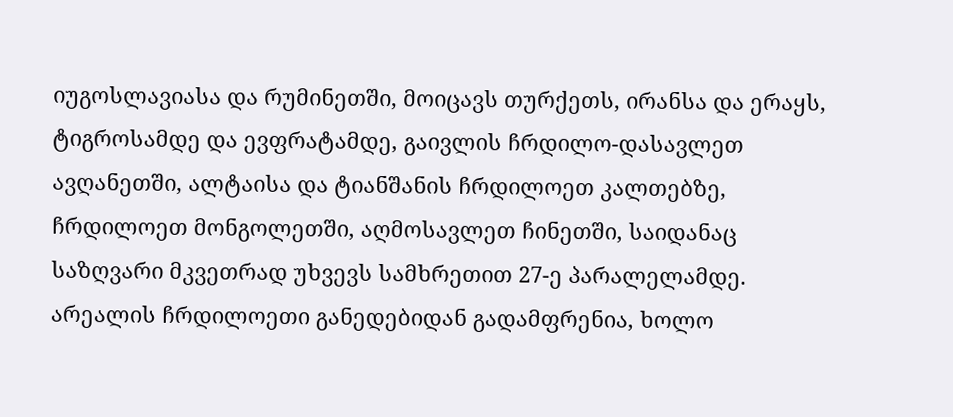იუგოსლავიასა და რუმინეთში, მოიცავს თურქეთს, ირანსა და ერაყს, ტიგროსამდე და ევფრატამდე, გაივლის ჩრდილო-დასავლეთ ავღანეთში, ალტაისა და ტიანშანის ჩრდილოეთ კალთებზე, ჩრდილოეთ მონგოლეთში, აღმოსავლეთ ჩინეთში, საიდანაც საზღვარი მკვეთრად უხვევს სამხრეთით 27-ე პარალელამდე. არეალის ჩრდილოეთი განედებიდან გადამფრენია, ხოლო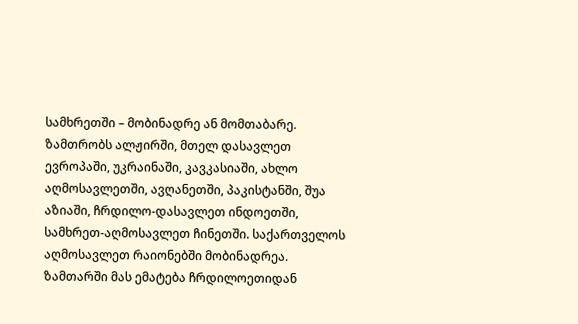სამხრეთში – მობინადრე ან მომთაბარე. ზამთრობს ალჟირში, მთელ დასავლეთ ევროპაში, უკრაინაში, კავკასიაში, ახლო აღმოსავლეთში, ავღანეთში, პაკისტანში, შუა აზიაში, ჩრდილო-დასავლეთ ინდოეთში, სამხრეთ-აღმოსავლეთ ჩინეთში. საქართველოს აღმოსავლეთ რაიონებში მობინადრეა. ზამთარში მას ემატება ჩრდილოეთიდან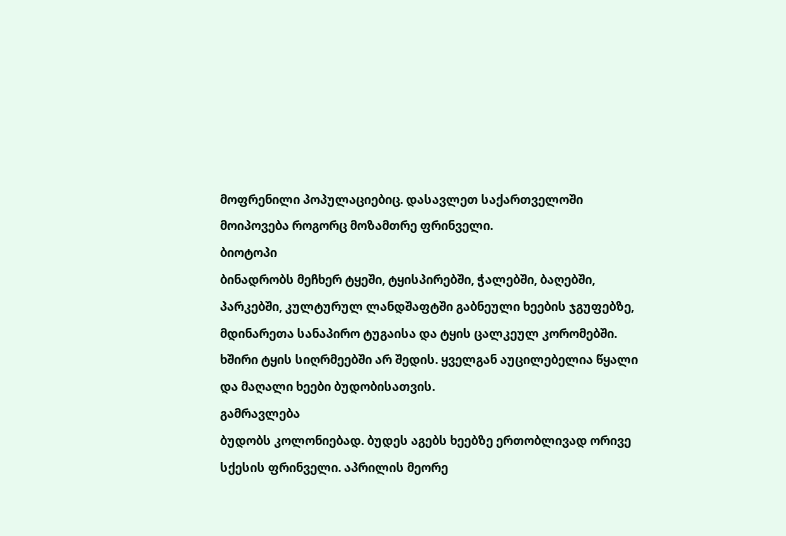მოფრენილი პოპულაციებიც. დასავლეთ საქართველოში მოიპოვება როგორც მოზამთრე ფრინველი.
ბიოტოპი
ბინადრობს მეჩხერ ტყეში, ტყისპირებში, ჭალებში, ბაღებში, პარკებში, კულტურულ ლანდშაფტში გაბნეული ხეების ჯგუფებზე, მდინარეთა სანაპირო ტუგაისა და ტყის ცალკეულ კორომებში. ხშირი ტყის სიღრმეებში არ შედის. ყველგან აუცილებელია წყალი და მაღალი ხეები ბუდობისათვის.
გამრავლება
ბუდობს კოლონიებად. ბუდეს აგებს ხეებზე ერთობლივად ორივე სქესის ფრინველი. აპრილის მეორე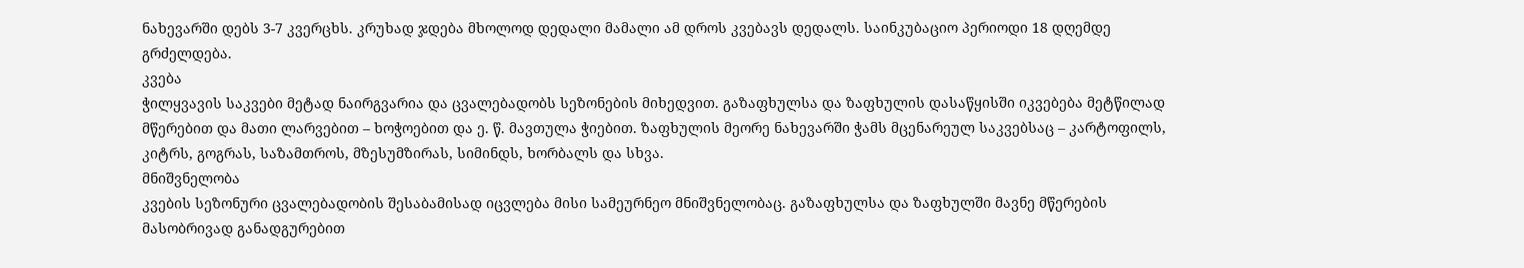ნახევარში დებს 3-7 კვერცხს. კრუხად ჯდება მხოლოდ დედალი მამალი ამ დროს კვებავს დედალს. საინკუბაციო პერიოდი 18 დღემდე გრძელდება.
კვება
ჭილყვავის საკვები მეტად ნაირგვარია და ცვალებადობს სეზონების მიხედვით. გაზაფხულსა და ზაფხულის დასაწყისში იკვებება მეტწილად მწერებით და მათი ლარვებით – ხოჭოებით და ე. წ. მავთულა ჭიებით. ზაფხულის მეორე ნახევარში ჭამს მცენარეულ საკვებსაც – კარტოფილს, კიტრს, გოგრას, საზამთროს, მზესუმზირას, სიმინდს, ხორბალს და სხვა.
მნიშვნელობა
კვების სეზონური ცვალებადობის შესაბამისად იცვლება მისი სამეურნეო მნიშვნელობაც. გაზაფხულსა და ზაფხულში მავნე მწერების მასობრივად განადგურებით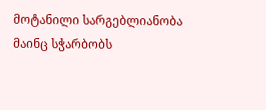მოტანილი სარგებლიანობა მაინც სჭარბობს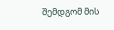შემდგომ მის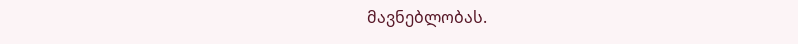მავნებლობას.